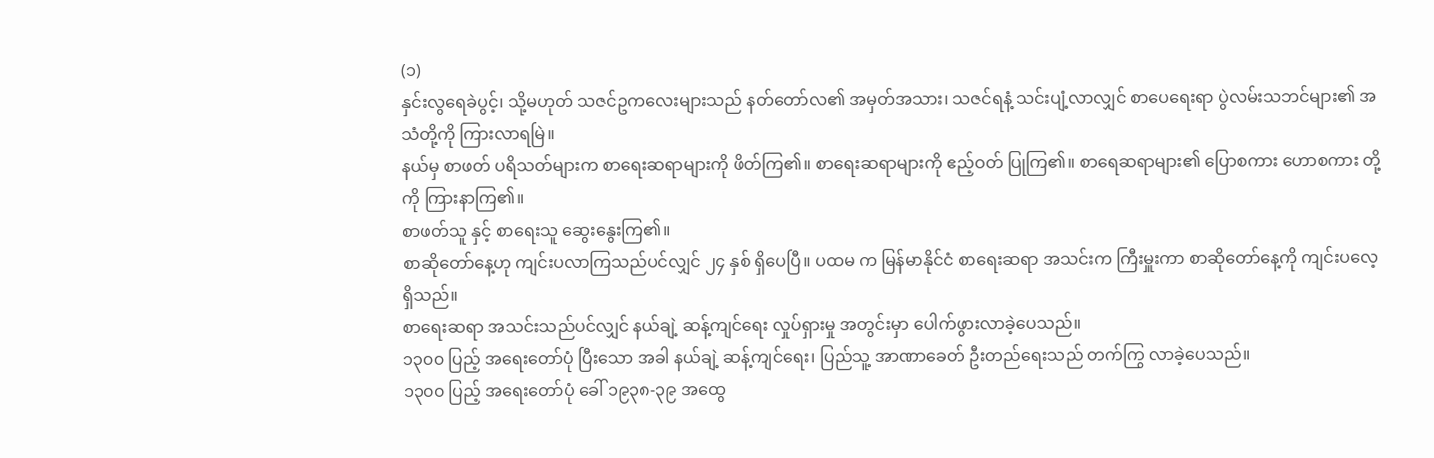(၁)
နှင်းလွရေခဲပွင့်၊ သို့မဟုတ် သဇင်ဥကလေးများသည် နတ်တော်လ၏ အမှတ်အသား၊ သဇင်ရနံ့ သင်းပျံ့လာလျှင် စာပေရေးရာ ပွဲလမ်းသဘင်များ၏ အသံတို့ကို ကြားလာရမြဲ။
နယ်မှ စာဖတ် ပရိသတ်များက စာရေးဆရာများကို ဖိတ်ကြ၏။ စာရေးဆရာများကို ဧည့်ဝတ် ပြုကြ၏။ စာရေဆရာများ၏ ပြောစကား ဟောစကား တို့ကို ကြားနာကြ၏။
စာဖတ်သူ နှင့် စာရေးသူ ဆွေးနွေးကြ၏။
စာဆိုတော်နေ့ဟု ကျင်းပလာကြသည်ပင်လျှင် ၂၄ နှစ် ရှိပေပြီ။ ပထမ က မြန်မာနိုင်ငံ စာရေးဆရာ အသင်းက ကြီးမှူးကာ စာဆိုတော်နေ့ကို ကျင်းပလေ့ ရှိသည်။
စာရေးဆရာ အသင်းသည်ပင်လျှင် နယ်ချဲ့ ဆန့်ကျင်ရေး လှုပ်ရှားမှု အတွင်းမှာ ပေါက်ဖွားလာခဲ့ပေသည်။
၁၃၀၀ ပြည့် အရေးတော်ပုံ ပြီးသော အခါ နယ်ချဲ့ ဆန့်ကျင်ရေး၊ ပြည်သူ့ အာဏာခေတ် ဦးတည်ရေးသည် တက်ကြွ လာခဲ့ပေသည်။
၁၃၀၀ ပြည့် အရေးတော်ပုံ ခေါ် ၁၉၃၈-၃၉ အထွေ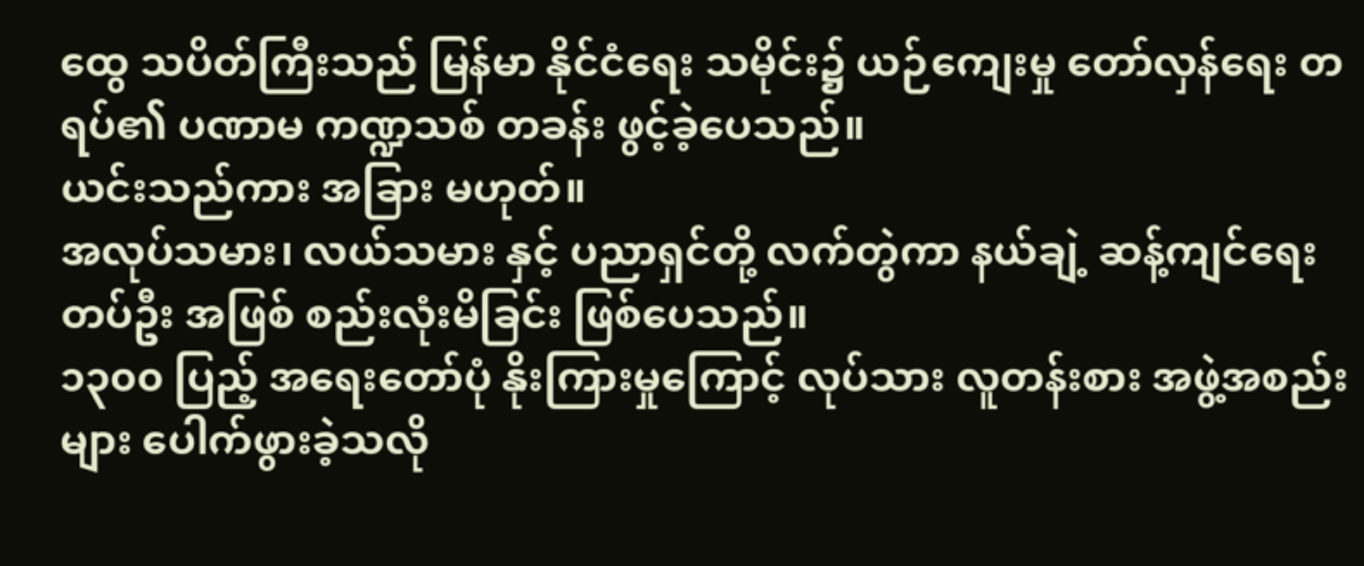ထွေ သပိတ်ကြီးသည် မြန်မာ နိုင်ငံရေး သမိုင်း၌ ယဉ်ကျေးမှု တော်လှန်ရေး တရပ်၏ ပဏာမ ကဏ္ဍသစ် တခန်း ဖွင့်ခဲ့ပေသည်။
ယင်းသည်ကား အခြား မဟုတ်။
အလုပ်သမား၊ လယ်သမား နှင့် ပညာရှင်တို့ လက်တွဲကာ နယ်ချဲ့ ဆန့်ကျင်ရေး တပ်ဦး အဖြစ် စည်းလုံးမိခြင်း ဖြစ်ပေသည်။
၁၃၀၀ ပြည့် အရေးတော်ပုံ နိုးကြားမှုကြောင့် လုပ်သား လူတန်းစား အဖွဲ့အစည်းများ ပေါက်ဖွားခဲ့သလို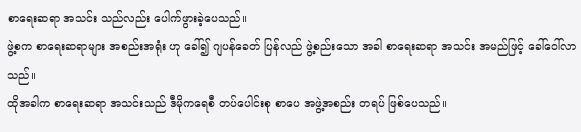စာရေးဆရာ အသင်း သည်လည်း ပေါက်ဖွားခဲ့ပေသည်။
ဖွဲ့စက စာရေးဆရာများ အစည်းအရုံး ဟု ခေါ်၍ ဂျပန်ခေတ် ပြန်လည် ဖွဲ့စည်းသော အခါ စာရေးဆရာ အသင်း အမည်ဖြင့် ခေါ်ဝေါ်လာသည်။
ထိုအခါက စာရေးဆရာ အသင်းသည် ဒီမိုကရေစီ တပ်ပေါင်းစု စာပေ အဖွဲ့အစည်း တရပ် ဖြစ်ပေသည်။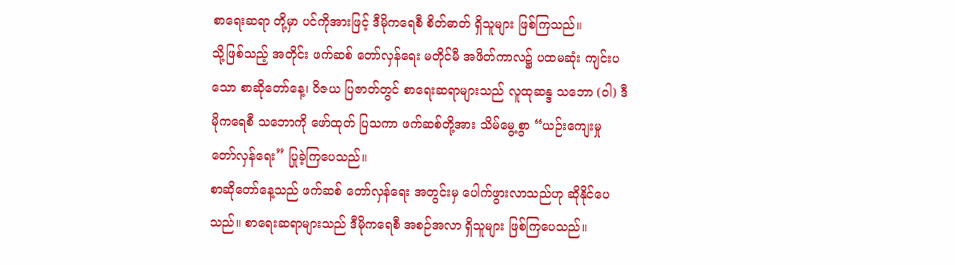စာရေးဆရာ တို့မှာ ပင်ကိုအားဖြင့် ဒီမိုကရေစီ စိတ်ဓာတ် ရှိသူများ ဖြစ်ကြသည်။
သို့ဖြစ်သည့် အတိုင်း ဖက်ဆစ် တော်လှန်ရေး မတိုင်မီ အဖိတ်ကာလ၌ ပထမဆုံး ကျင်းပသော စာဆိုတော်နေ့၊ ဝိဇယ ပြဇာတ်တွင် စာရေးဆရာများသည် လူထုဆန္ဒ သဘော (ဝါ) ဒီမိုကရေစီ သဘောကို ဖော်ထုတ် ပြသကာ ဖက်ဆစ်တို့အား သိမ်မွေ့စွာ “ယဉ်းကျေးမှု တော်လှန်ရေး” ပြုခဲ့ကြပေသည်။
စာဆိုတော်နေ့သည် ဖက်ဆစ် တော်လှန်ရေး အတွင်းမှ ပေါက်ဖွားလာသည်ဟု ဆိုနိုင်ပေသည်။ စာရေးဆရာများသည် ဒီမိုကရေစီ အစဉ်အလာ ရှိသူများ ဖြစ်ကြပေသည်။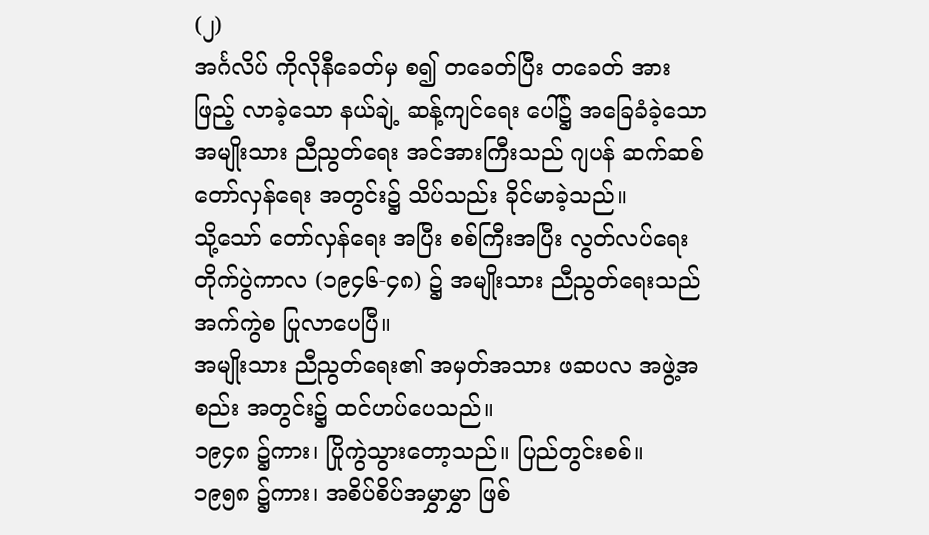(၂)
အင်္ဂလိပ် ကိုလိုနီခေတ်မှ စ၍ တခေတ်ပြီး တခေတ် အားဖြည့် လာခဲ့သော နယ်ချဲ့ ဆန့်ကျင်ရေး ပေါ်၌ အခြေခံခဲ့သော အမျိုးသား ညီညွတ်ရေး အင်အားကြီးသည် ဂျပန် ဆက်ဆစ် တော်လှန်ရေး အတွင်း၌ သိပ်သည်း ခိုင်မာခဲ့သည်။
သို့သော် တော်လှန်ရေး အပြီး စစ်ကြီးအပြီး လွတ်လပ်ရေး တိုက်ပွဲကာလ (၁၉၄၆-၄၈) ၌ အမျိုးသား ညီညွတ်ရေးသည် အက်ကွဲစ ပြုလာပေပြီ။
အမျိုးသား ညီညွတ်ရေး၏ အမှတ်အသား ဖဆပလ အဖွဲ့အစည်း အတွင်း၌ ထင်ဟပ်ပေသည်။
၁၉၄၈ ၌ကား၊ ပြိုကွဲသွားတော့သည်။ ပြည်တွင်းစစ်။
၁၉၅၈ ၌ကား၊ အစိပ်စိပ်အမွှာမွှာ ဖြစ်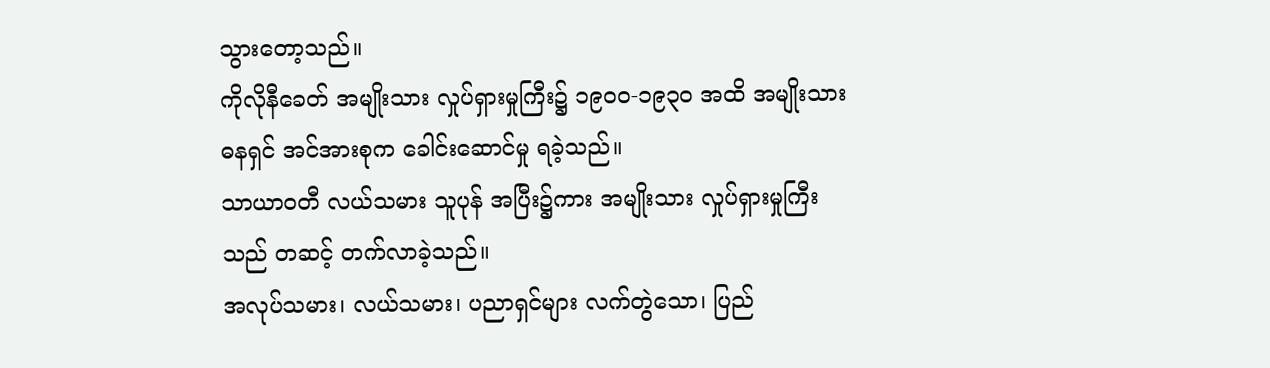သွားတော့သည်။
ကိုလိုနီခေတ် အမျိုးသား လှုပ်ရှားမှုကြီး၌ ၁၉၀၀-၁၉၃၀ အထိ အမျိုးသား ဓနရှင် အင်အားစုက ခေါင်းဆောင်မှု ရခဲ့သည်။
သာယာဝတီ လယ်သမား သူပုန် အပြီး၌ကား အမျိုးသား လှုပ်ရှားမှုကြီးသည် တဆင့် တက်လာခဲ့သည်။
အလုပ်သမား၊ လယ်သမား၊ ပညာရှင်များ လက်တွဲသော၊ ပြည်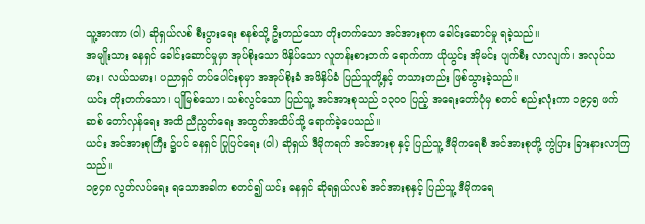သူ့အာဏာ (ဝါ) ဆိုရှယ်လစ် စီးပွားရေး စနစ်သို့ ဦးတည်သော တိုးတက်သော အင်အားစုက ခေါင်းဆောင်မှု ရခဲ့သည်။
အမျိုးသား ဓနရှင် ခေါင်းဆောင်မှုမှာ အုပ်စိုးသော ဖိနှိပ်သော လူတန်းစားဘက် ရောက်ကာ ယိုယွင်း အိုမင်း ပျက်စီး လာလျက်၊ အလုပ်သမား၊ လယ်သမား၊ ပညာရှင် တပ်ပေါင်းစုမှာ အအုပ်စိုးခံ အဖိနှိပ်ခံ ပြည်သူတို့နှင့် တသားတည်း ဖြစ်သွားခဲ့သည်။
ယင်း တိုးတက်သော၊ ပျိုမြစ်သော၊ သစ်လွင်သော ပြည်သူ့ အင်အားစုသည် ၁၃၀၀ ပြည့် အရေးတော်ပုံမှ စတင် စည်းလုံးကာ ၁၉၄၅ ဖက်ဆစ် တော်လှန်ရေး အထိ ညီညွတ်ရေး အထွတ်အထိပ်သို့ ရောက်ခဲ့ပေသည်။
ယင်း အင်အားစုကြီး ၌ပင် ဓနရှင် ပြုပြင်ရေး (ဝါ) ဆိုရှယ် ဒီမိုကရက် အင်အားစု နှင့် ပြည်သူ့ ဒီမိုကရေစီ အင်အားစုတို့ ကွဲပြား ခြားနားလာကြသည်။
၁၉၄၈ လွတ်လပ်ရေး ရသောအခါက စတင်၍ ယင်း ဓနရှင် ဆိုရရှယ်လစ် အင်အားစုနှင့် ပြည်သူ့ ဒီမိုကရေ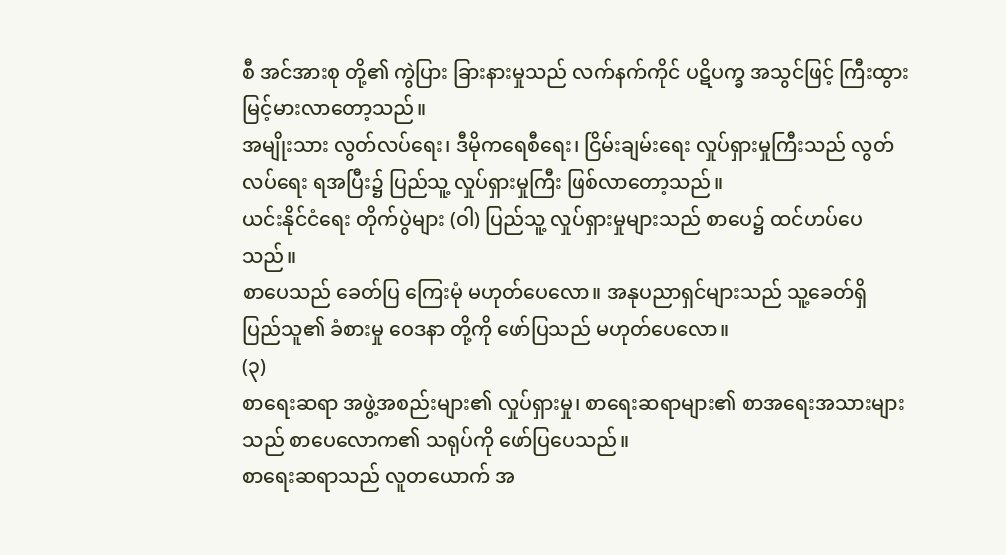စီ အင်အားစု တို့၏ ကွဲပြား ခြားနားမှုသည် လက်နက်ကိုင် ပဋိပက္ခ အသွင်ဖြင့် ကြီးထွား မြင့်မားလာတော့သည်။
အမျိုးသား လွတ်လပ်ရေး၊ ဒီမိုကရေစီရေး၊ ငြိမ်းချမ်းရေး လှုပ်ရှားမှုကြီးသည် လွတ်လပ်ရေး ရအပြီး၌ ပြည်သူ့ လှုပ်ရှားမှုကြီး ဖြစ်လာတော့သည်။
ယင်းနိုင်ငံရေး တိုက်ပွဲများ (ဝါ) ပြည်သူ့ လှုပ်ရှားမှုများသည် စာပေ၌ ထင်ဟပ်ပေသည်။
စာပေသည် ခေတ်ပြ ကြေးမုံ မဟုတ်ပေလော။ အနုပညာရှင်များသည် သူ့ခေတ်ရှိ ပြည်သူ၏ ခံစားမှု ဝေဒနာ တို့ကို ဖော်ပြသည် မဟုတ်ပေလော။
(၃)
စာရေးဆရာ အဖွဲ့အစည်းများ၏ လှုပ်ရှားမှု၊ စာရေးဆရာများ၏ စာအရေးအသားများသည် စာပေလောက၏ သရုပ်ကို ဖော်ပြပေသည်။
စာရေးဆရာသည် လူတယောက် အ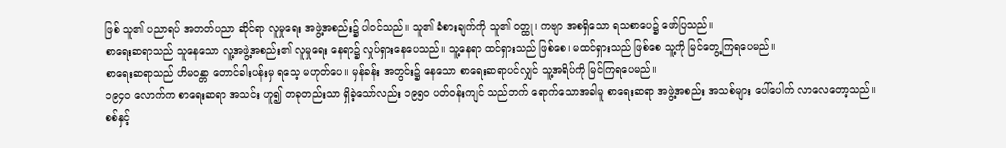ဖြစ် သူ၏ ပညာရပ် အတတ်ပညာ ဆိုင်ရာ လူမှုရေး အဖွဲ့အစည်း၌ ပါဝင်သည်။ သူ၏ ခံစားချက်ကို သူ၏ ဝတ္ထု၊ ကဗျာ အစရှိသော ရသစာပေ၌ ဖော်ပြသည်။
စာရေးဆရာသည် သူနေသော လူ့အဖွဲ့အစည်း၏ လူမှုရေး နေရာ၌ လှုပ်ရှားနေပေသည်။ သူ့နေရာ ထင်ရှားသည် ဖြစ်စေ၊ မထင်ရှားသည် ဖြစ်စေ သူ့ကို မြင်တွေ့ကြရပေမည်။
စာရေးဆရာသည် ဟိမဝန္တာ တောင်ခါးပန်းမှ ရသေ့ မဟုတ်ပေ။ မှန်ခန်း အတွင်း၌ နေသော စာရေးဆရာပင်လျှင် သူ့အရိပ်ကို မြင်ကြရပေမည်။
၁၉၄၀ လောက်က စာရေးဆရာ အသင်း ဟူ၍ တခုတည်းသာ ရှိခဲ့သော်လည်း ၁၉၅၀ ပတ်ဝန်းကျင် သည်ဘက် ရောက်သောအခါမူ စာရေးဆရာ အဖွဲ့အစည်း အသစ်များ ပေါ်ပေါက် လာလေတော့သည်။
စစ်နှင့်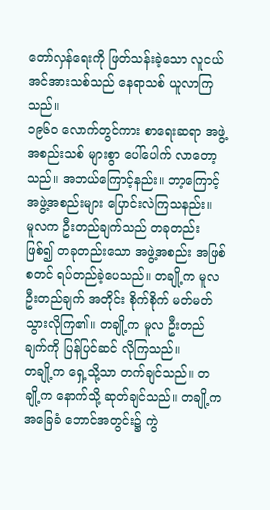တော်လှန်ရေးကို ဖြတ်သန်းခဲ့သော လူငယ် အင်အားသစ်သည် နေရာသစ် ယူလာကြသည်။
၁၉၆၀ လောက်တွင်ကား စာရေးဆရာ အဖွဲ့အစည်းသစ် များစွာ ပေါ်ပေါက် လာတော့သည်။ အဘယ်ကြောင့်နည်း။ ဘာ့ကြောင့် အဖွဲ့အစည်းများ ပြောင်းလဲကြသနည်း။
မူလက ဦးတည်ချက်သည် တခုတည်း ဖြစ်၍ တခုတည်းသော အဖွဲ့အစည်း အဖြစ် စတင် ရပ်တည်ခဲ့ပေသည်။ တချို့က မူလ ဦးတည်ချက် အတိုင်း စိုက်စိုက် မတ်မတ် သွားလိုကြ၏။ တချို့က မူလ ဦးတည်ချက်ကို ပြန်ပြင်ဆင် လိုကြသည်။
တချို့က ရှေ့သို့သာ တက်ချင်သည်။ တချို့က နောက်သို့ ဆုတ်ချင်သည်။ တချို့က အခြေခံ ဘောင်အတွင်း၌ ကွဲ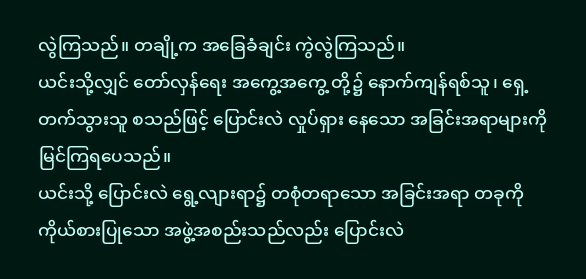လွဲကြသည်။ တချို့က အခြေခံချင်း ကွဲလွဲကြသည်။
ယင်းသို့လျှင် တော်လှန်ရေး အကွေ့အကွေ့ တို့၌ နောက်ကျန်ရစ်သူ၊ ရှေ့တက်သွားသူ စသည်ဖြင့် ပြောင်းလဲ လှုပ်ရှား နေသော အခြင်းအရာများကို မြင်ကြရပေသည်။
ယင်းသို့ ပြောင်းလဲ ရွေ့လျားရာ၌ တစုံတရာသော အခြင်းအရာ တခုကို ကိုယ်စားပြုသော အဖွဲ့အစည်းသည်လည်း ပြောင်းလဲ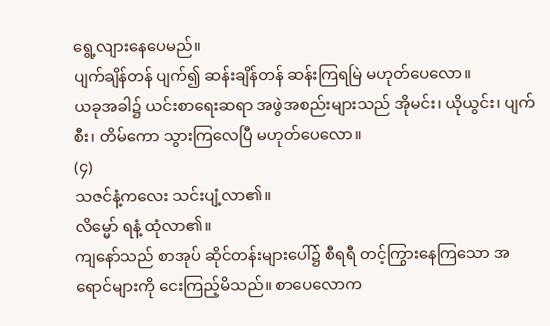ရွေ့လျားနေပေမည်။
ပျက်ချိန်တန် ပျက်၍ ဆန်းချိန်တန် ဆန်းကြရမြဲ မဟုတ်ပေလော။
ယခုအခါ၌ ယင်းစာရေးဆရာ အဖွဲအစည်းများသည် အိုမင်း၊ ယိုယွင်း၊ ပျက်စီး၊ တိမ်ကော သွားကြလေပြီ မဟုတ်ပေလော။
(၄)
သဇင်နံ့ကလေး သင်းပျံ့လာ၏။
လိမ္မော် ရနံ့ ထုံလာ၏။
ကျနော်သည် စာအုပ် ဆိုင်တန်းများပေါ်၌ စီရရီ တင့်ကြွားနေကြသော အရောင်များကို ငေးကြည့်မိသည်။ စာပေလောက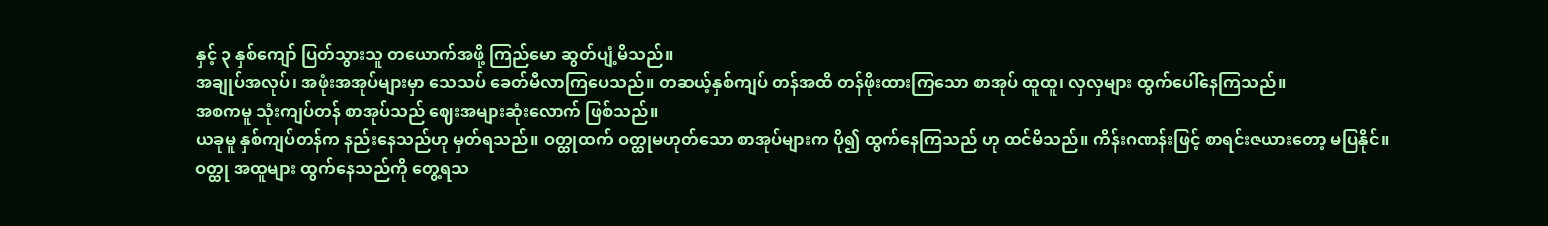နှင့် ၃ နှစ်ကျော် ပြတ်သွားသူ တယောက်အဖို့ ကြည်မော ဆွတ်ပျံ့မိသည်။
အချုပ်အလုပ်၊ အဖုံးအအုပ်များမှာ သေသပ် ခေတ်မီလာကြပေသည်။ တဆယ့်နှစ်ကျပ် တန်အထိ တန်ဖိုးထားကြသော စာအုပ် ထူထူ၊ လှလှများ ထွက်ပေါ်နေကြသည်။
အစကမူ သုံးကျပ်တန် စာအုပ်သည် ဈေးအများဆုံးလောက် ဖြစ်သည်။
ယခုမူ နှစ်ကျပ်တန်က နည်းနေသည်ဟု မှတ်ရသည်။ ဝတ္ထုထက် ဝတ္ထုမဟုတ်သော စာအုပ်များက ပို၍ ထွက်နေကြသည် ဟု ထင်မိသည်။ ကိန်းဂဏန်းဖြင့် စာရင်းဇယားတော့ မပြနိုင်။
ဝတ္ထု အထူများ ထွက်နေသည်ကို တွေ့ရသ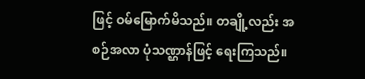ဖြင့် ဝမ်မြောက်မိသည်။ တချို့လည်း အစဉ်အလာ ပုံသဏ္ဌာန်ဖြင့် ရေးကြသည်။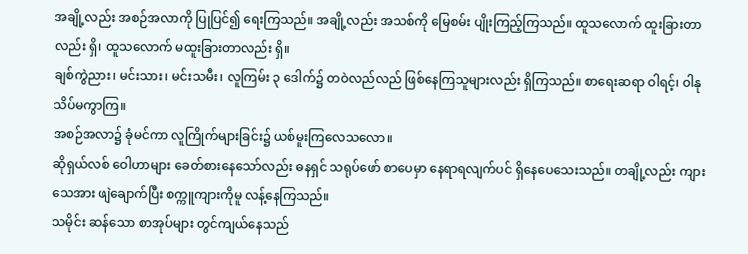အချို့လည်း အစဉ်အလာကို ပြုပြင်၍ ရေးကြသည်။ အချို့လည်း အသစ်ကို မြေစမ်း ပျိုးကြည့်ကြသည်။ ထူသလောက် ထူးခြားတာလည်း ရှိ၊ ထူသလောက် မထူးခြားတာလည်း ရှိ။
ချစ်ကွဲညား၊ မင်းသား၊ မင်းသမီး၊ လူကြမ်း ၃ ဒေါက်၌ တဝဲလည်လည် ဖြစ်နေကြသူများလည်း ရှိကြသည်။ စာရေးဆရာ ဝါရင့်၊ ဝါနု သိပ်မကွာကြ။
အစဉ်အလာ၌ ခုံမင်ကာ လူကြိုက်များခြင်း၌ ယစ်မူးကြလေသလော။
ဆိုရှယ်လစ် ဝေါဟာများ ခေတ်စားနေသော်လည်း ဓနရှင် သရုပ်ဖော် စာပေမှာ နေရာရလျက်ပင် ရှိနေပေသေးသည်။ တချို့လည်း ကျားသေအား ဖျဲချောက်ပြီး စက္ကူကျားကိုမူ လန့်နေကြသည်။
သမိုင်း ဆန်သော စာအုပ်များ တွင်ကျယ်နေသည်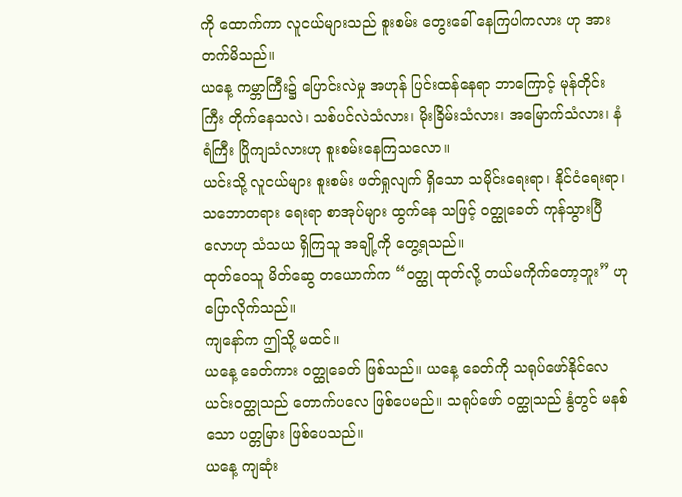ကို ထောက်ကာ လူငယ်များသည် စူးစမ်း တွေးခေါ် နေကြပါကလား ဟု အားတက်မိသည်။
ယနေ့ ကမ္ဘာကြီး၌ ပြောင်းလဲမှု အဟုန် ပြင်းထန်နေရာ ဘာကြောင့် မုန်တိုင်းကြီး တိုက်နေသလဲ၊ သစ်ပင်လဲသံလား၊ မိုးခြိမ်းသံလား၊ အမြောက်သံလား၊ နံရံကြီး ပြိုကျသံလားဟု စူးစမ်းနေကြသလော။
ယင်းသို့ လူငယ်များ စူးစမ်း ဖတ်ရှုလျက် ရှိသော သမိုင်းရေးရာ၊ နိုင်ငံရေးရာ၊ သဘောတရား ရေးရာ စာအုပ်များ ထွက်နေ သဖြင့် ဝတ္ထုခေတ် ကုန်သွားပြီလောဟု သံသယ ရှိကြသူ အချို့ကို တွေ့ရသည်။
ထုတ်ဝေသူ မိတ်ဆွေ တယောက်က “ဝတ္ထု ထုတ်လို့ တယ်မကိုက်တော့ဘူး” ဟု ပြောလိုက်သည်။
ကျနော်က ဤသို့ မထင်။
ယနေ့ ခေတ်ကား ဝတ္ထုခေတ် ဖြစ်သည်။ ယနေ့ ခေတ်ကို သရုပ်ဖော်နိုင်လေ ယင်းဝတ္ထုသည် တောက်ပလေ ဖြစ်ပေမည်။ သရုပ်ဖော် ဝတ္ထုသည် နွံတွင် မနစ်သော ပတ္တမြား ဖြစ်ပေသည်။
ယနေ့ ကျဆုံး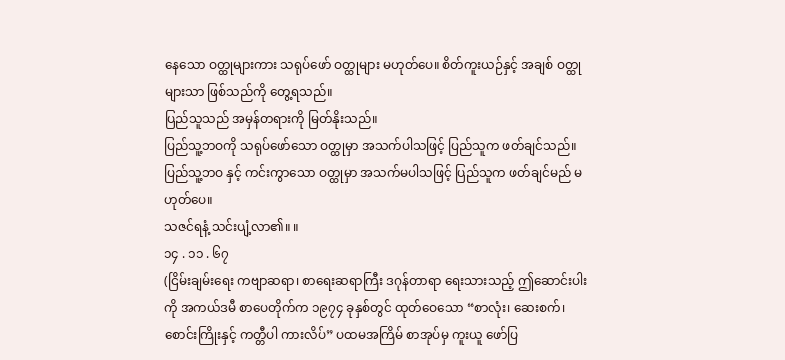နေသော ဝတ္ထုများကား သရုပ်ဖော် ဝတ္ထုများ မဟုတ်ပေ။ စိတ်ကူးယဉ်နှင့် အချစ် ဝတ္ထုများသာ ဖြစ်သည်ကို တွေ့ရသည်။
ပြည်သူသည် အမှန်တရားကို မြတ်နိုးသည်။
ပြည်သူ့ဘဝကို သရုပ်ဖော်သော ဝတ္ထုမှာ အသက်ပါသဖြင့် ပြည်သူက ဖတ်ချင်သည်။ ပြည်သူ့ဘဝ နှင့် ကင်းကွာသော ဝတ္ထုမှာ အသက်မပါသဖြင့် ပြည်သူက ဖတ်ချင်မည် မဟုတ်ပေ။
သဇင်ရနံ့ သင်းပျံ့လာ၏။ ။
၁၄ . ၁၁ . ၆၇
(ငြိမ်းချမ်းရေး ကဗျာဆရာ၊ စာရေးဆရာကြီး ဒဂုန်တာရာ ရေးသားသည့် ဤဆောင်းပါးကို အကယ်ဒမီ စာပေတိုက်က ၁၉၇၄ ခုနှစ်တွင် ထုတ်ဝေသော “စာလုံး၊ ဆေးစက်၊ စောင်းကြိုးနှင့် ကတ္တီပါ ကားလိပ်” ပထမအကြိမ် စာအုပ်မှ ကူးယူ ဖော်ပြ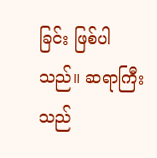ခြင်း ဖြစ်ပါသည်။ ဆရာကြီးသည်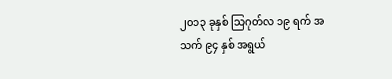၂၀၁၃ ခုနှစ် သြဂုတ်လ ၁၉ ရက် အသက် ၉၄ နှစ် အရွယ်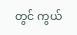တွင် ကွယ်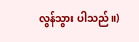လွန်သွား ပါသည်။)